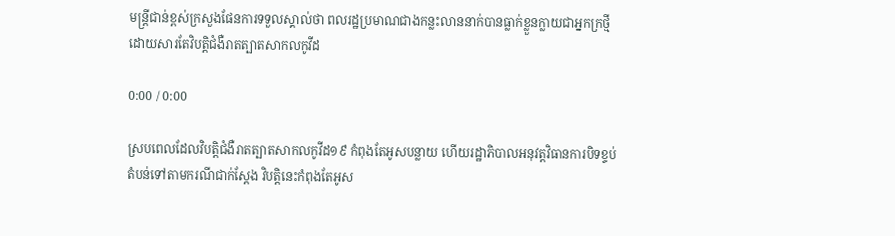មន្ត្រីជាន់ខ្ពស់ក្រសួងផែនការទទួលស្គាល់ថា ពលរដ្ឋប្រមាណជាងកន្លះលាននាក់បានធ្លាក់ខ្លួនក្លាយជាអ្នកក្រថ្មី ដោយសារតែវិបត្តិជំងឺរាតត្បាតសាកលកូវីដ

0:00 / 0:00

ស្របពេលដែលវិបត្តិជំងឺរាតត្បាតសាកលកូវីដ១៩ កំពុងតែអូសបន្លាយ ហើយរដ្ឋាភិបាលអនុវត្តវិធានការបិទខ្ទប់តំបន់ទៅតាមករណីជាក់ស្តែង វិបត្តិនេះកំពុងតែអូស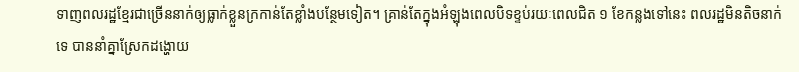ទាញពលរដ្ឋខ្មែរជាច្រើននាក់ឲ្យធ្លាក់ខ្លួនក្រកាន់តែខ្លាំងបន្ថែមទៀត។ គ្រាន់តែក្នុងអំឡុងពេលបិទខ្ទប់រយៈពេលជិត ១ ខែកន្លងទៅនេះ ពលរដ្ឋមិនតិចនាក់ទេ បាននាំគ្នាស្រែកដង្ហោយ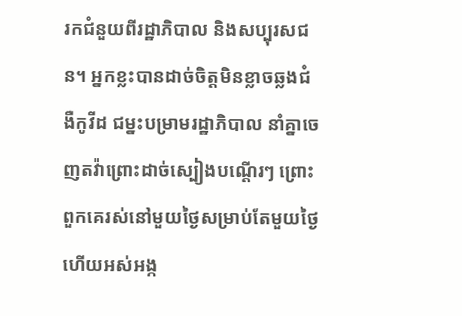រកជំនួយពីរដ្ឋាភិបាល និងសប្បុរសជន។ អ្នកខ្លះបានដាច់ចិត្តមិនខ្លាចឆ្លងជំងឺកូវីដ ជម្នះបម្រាមរដ្ឋាភិបាល នាំគ្នាចេញតវ៉ាព្រោះដាច់ស្បៀងបណ្តើរៗ ព្រោះពួកគេរស់នៅមួយថ្ងៃសម្រាប់តែមួយថ្ងៃ ហើយអស់អង្ក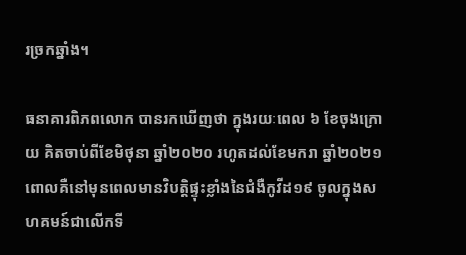រច្រកឆ្នាំង។

ធនាគារពិភពលោក បានរកឃើញថា ក្នុងរយៈពេល ៦ ខែចុងក្រោយ គិតចាប់ពីខែមិថុនា ឆ្នាំ២០២០ រហូតដល់ខែមករា ឆ្នាំ២០២១ ពោលគឺនៅមុនពេលមានវិបត្តិផ្ទុះខ្លាំងនៃជំងឺកូវីដ១៩ ចូលក្នុងសហគមន៍ជាលើកទី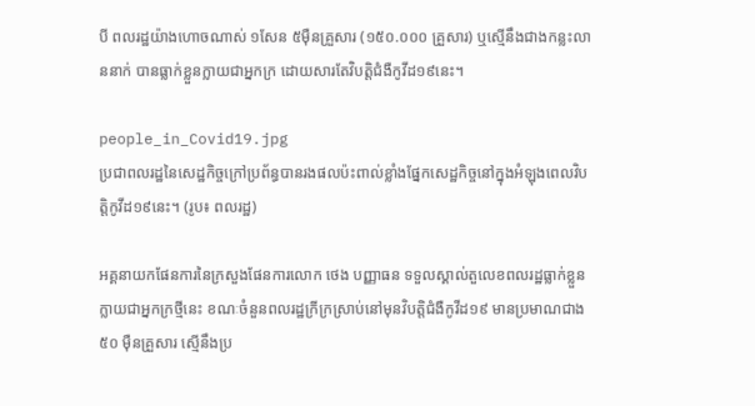បី ពលរដ្ឋយ៉ាងហោចណាស់ ១សែន ៥ម៉ឺនគ្រួសារ (១៥០.០០០ គ្រួសារ) ឬស្មើនឹងជាងកន្លះលាននាក់ បានធ្លាក់ខ្លួនក្លាយជាអ្នកក្រ ដោយសារតែវិបត្តិជំងឺកូវីដ១៩នេះ។

people_in_Covid19.jpg
ប្រជាពលរដ្ឋនៃសេដ្ឋកិច្ចក្រៅប្រព័ន្ធបានរងផលប៉ះពាល់ខ្លាំងផ្នែកសេដ្ឋកិច្ចនៅក្នុងអំឡុងពេលវិបត្តិកូវីដ១៩នេះ។ (រូប៖ ពលរដ្ឋ)

អគ្គនាយកផែនការនៃក្រសួងផែនការលោក ថេង បញ្ញាធន ទទួលស្គាល់តួលេខពលរដ្ឋធ្លាក់ខ្លួនក្លាយជាអ្នកក្រថ្មីនេះ ខណៈចំនួនពលរដ្ឋក្រីក្រស្រាប់នៅមុនវិបត្តិជំងឺកូវីដ១៩ មានប្រមាណជាង ៥០ ម៉ឺនគ្រួសារ ស្មើនឹងប្រ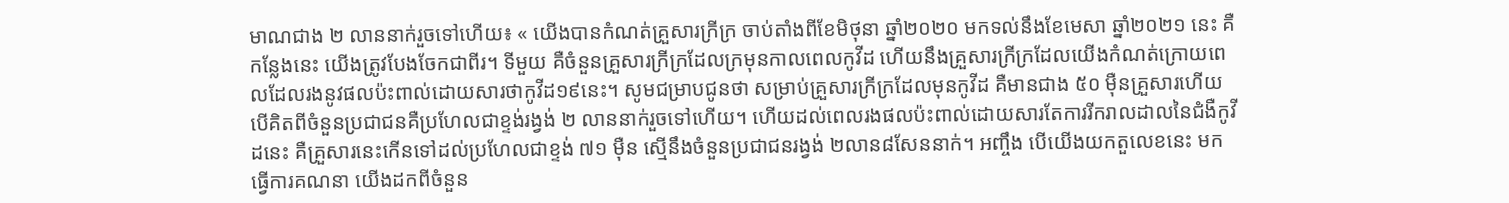មាណជាង ២ លាននាក់រួចទៅហើយ៖ « យើងបានកំណត់គ្រួសារក្រីក្រ ចាប់តាំងពីខែមិថុនា ឆ្នាំ២០២០ មកទល់នឹងខែមេសា ឆ្នាំ២០២១ នេះ គឺកន្លែងនេះ យើងត្រូវបែងចែកជាពីរ។ ទីមួយ គឺចំនួនគ្រួសារក្រីក្រដែលក្រមុនកាលពេលកូវីដ ហើយនឹងគ្រួសារក្រីក្រដែលយើងកំណត់ក្រោយពេលដែលរងនូវផលប៉ះពាល់ដោយសារថាកូវីដ១៩នេះ។ សូមជម្រាបជូនថា សម្រាប់គ្រួសារក្រីក្រដែលមុនកូវីដ គឺមានជាង ៥០ ម៉ឺនគ្រួសារហើយ បើគិតពីចំនួនប្រជាជនគឺប្រហែលជាខ្ទង់រង្វង់ ២ លាននាក់រួចទៅហើយ។ ហើយដល់ពេលរងផលប៉ះពាល់ដោយសារតែការរីករាលដាលនៃជំងឺកូវីដនេះ គឺគ្រួសារនេះកើនទៅដល់ប្រហែលជាខ្ទង់ ៧១ ម៉ឺន ស្មើនឹងចំនួនប្រជាជនរង្វង់ ២លាន៨សែននាក់។ អញ្ចឹង បើយើងយកតួលេខនេះ មកធ្វើការគណនា យើងដកពីចំនួន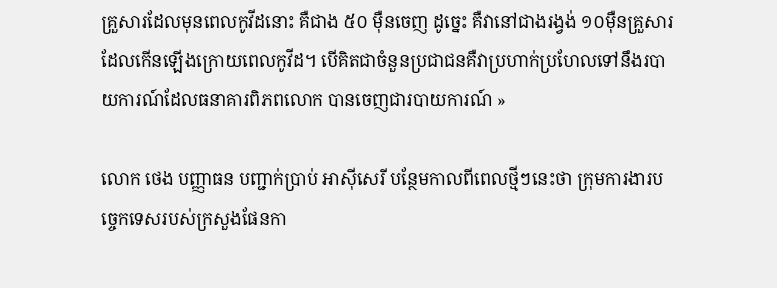គ្រួសារដែលមុនពេលកូវីដនោះ គឺជាង ៥០ ម៉ឺនចេញ ដូច្នេះ គឺវានៅជាងរង្វង់ ១០ម៉ឺនគ្រួសារដែលកើនឡើងក្រោយពេលកូវីដ។ បើគិតជាចំនួនប្រជាជនគឺវាប្រហាក់ប្រហែលទៅនឹងរបាយការណ៍ដែលធនាគារពិភពលោក បានចេញជារបាយការណ៍ »

លោក ថេង បញ្ញាធន បញ្ជាក់ប្រាប់ អាស៊ីសេរី បន្ថែមកាលពីពេលថ្មីៗនេះថា ក្រុមការងារបច្ចេកទេសរបស់ក្រសួងផែនកា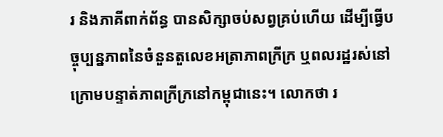រ និងភាគីពាក់ព័ន្ធ បានសិក្សាចប់សព្វគ្រប់ហើយ ដើម្បីធ្វើបច្ចុប្បន្នភាពនៃចំនួនតួលេខអត្រាភាពក្រីក្រ ឬពលរដ្ឋរស់នៅក្រោមបន្ទាត់ភាពក្រីក្រនៅកម្ពុជានេះ។ លោកថា រ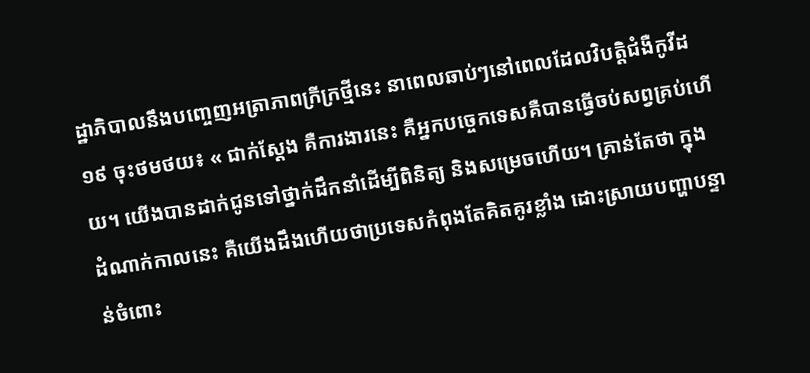ដ្ឋាភិបាលនឹងបញ្ចេញអត្រាភាពក្រីក្រថ្មីនេះ នាពេលឆាប់ៗនៅពេលដែលវិបត្តិជំងឺកូវីដ១៩ ចុះថមថយ៖ « ជាក់ស្តែង គឺការងារនេះ គឺអ្នកបច្ចេកទេសគឺបានធ្វើចប់សព្វគ្រប់ហើយ។ យើងបានដាក់ជូនទៅថ្នាក់ដឹកនាំដើម្បីពិនិត្យ និងសម្រេចហើយ។ គ្រាន់តែថា ក្នុងដំណាក់កាលនេះ គឺយើងដឹងហើយថាប្រទេសកំពុងតែគិតគូរខ្លាំង ដោះស្រាយបញ្ហាបន្ទាន់ចំពោះ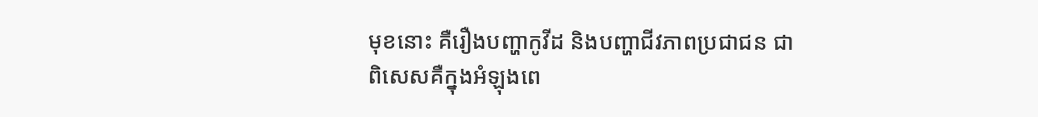មុខនោះ គឺរឿងបញ្ហាកូវីដ និងបញ្ហាជីវភាពប្រជាជន ជាពិសេសគឺក្នុងអំឡុងពេ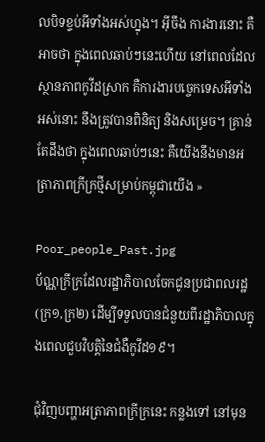លបិទខ្ទប់អីទាំងអស់ហ្នុង។ អ៊ីចឹង ការងារនោះ គឺអាចថា ក្នុងពេលឆាប់ៗនេះហើយ នៅពេលដែលស្ថានភាពកូវីដស្រាក គឺការងារបច្ចេកទេសអីទាំងអស់នោះ នឹងត្រូវបានពិនិត្យ និងសម្រេច។ គ្រាន់តែដឹងថា ក្នុងពេលឆាប់ៗនេះ គឺយើងនឹងមានអត្រាភាពក្រីក្រថ្មីសម្រាប់កម្ពុជាយើង »

Poor_people_Past.jpg
ប័ណ្ណក្រីក្រដែលរដ្ឋាភិបាលចែកជូនប្រជាពលរដ្ឋ (ក្រ១,ក្រ២) ដើម្បីទទួលបានជំនួយពីរដ្ឋាភិបាលក្នុងពេលជួបវិបត្តិនៃជំងឺកូវីដ១៩។

ជុំវិញបញ្ហាអត្រាភាពក្រីក្រនេះ កន្លងទៅ នៅមុន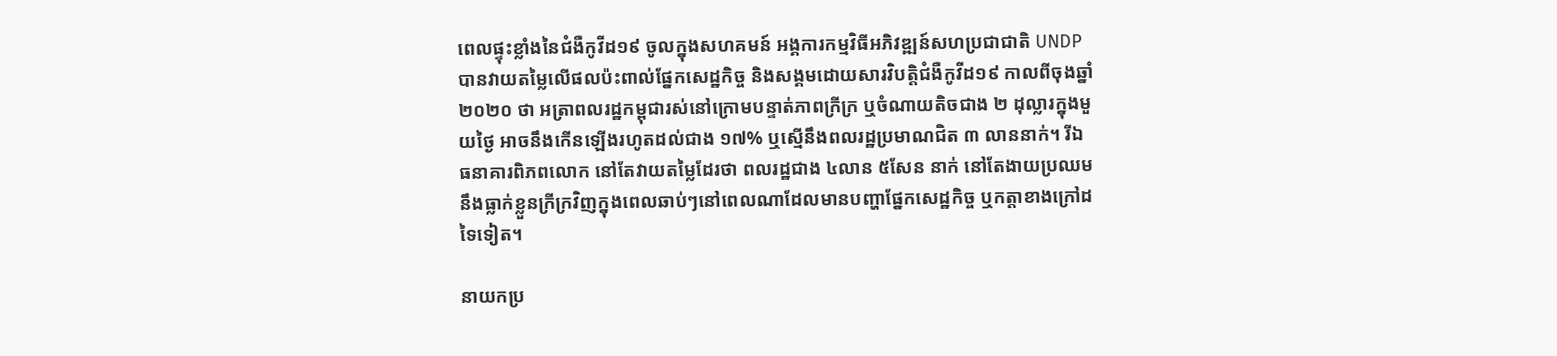ពេលផ្ទុះខ្លាំងនៃជំងឺកូវីដ១៩ ចូលក្នុងសហគមន៍ អង្គការកម្មវិធីអភិវឌ្ឍន៍សហប្រជាជាតិ UNDP បានវាយតម្លៃលើផលប៉ះពាល់ផ្នែកសេដ្ឋកិច្ច និងសង្គមដោយសារវិបត្តិជំងឺកូវីដ១៩ កាលពីចុងឆ្នាំ២០២០ ថា អត្រាពលរដ្ឋកម្ពុជារស់នៅក្រោមបន្ទាត់ភាពក្រីក្រ ឬចំណាយតិចជាង ២ ដុល្លារក្នុងមួយថ្ងៃ អាចនឹងកើនឡើងរហូតដល់ជាង ១៧% ឬស្មើនឹងពលរដ្ឋប្រមាណជិត ៣ លាននាក់។ រីឯ ធនាគារពិភពលោក នៅតែវាយតម្លៃដែរថា ពលរដ្ឋជាង ៤លាន ៥សែន នាក់ នៅតែងាយប្រឈមនឹងធ្លាក់ខ្លួនក្រីក្រវិញក្នុងពេលឆាប់ៗនៅពេលណាដែលមានបញ្ហាផ្នែកសេដ្ឋកិច្ច ឬកត្តាខាងក្រៅដទៃទៀត។

នាយកប្រ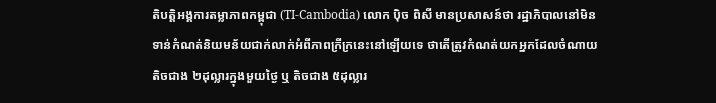តិបត្តិអង្គការតម្លាភាពកម្ពុជា (TI-Cambodia) លោក ប៉ិច ពិសី មានប្រសាសន៍ថា រដ្ឋាភិបាលនៅមិនទាន់កំណត់និយមន័យជាក់លាក់អំពីភាពក្រីក្រនេះនៅឡើយទេ ថាតើត្រូវកំណត់យកអ្នកដែលចំណាយតិចជាង ២ដុល្លារក្នុងមួយថ្ងៃ ឬ តិចជាង ៥ដុល្លារ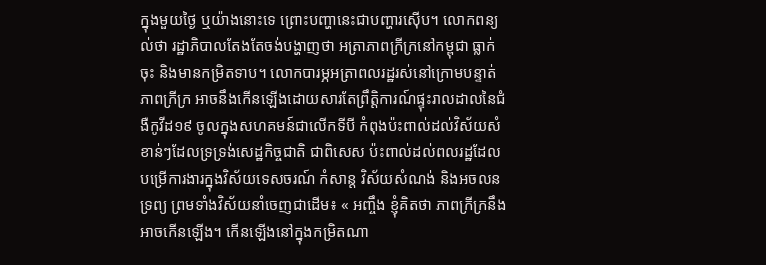ក្នុងមួយថ្ងៃ ឬយ៉ាងនោះទេ ព្រោះបញ្ហានេះជាបញ្ហារស៊ើប។ លោកពន្យល់ថា រដ្ឋាភិបាលតែងតែចង់បង្ហាញថា អត្រាភាពក្រីក្រនៅកម្ពុជា ធ្លាក់ចុះ និងមានកម្រិតទាប។ លោកបារម្ភអត្រាពលរដ្ឋរស់នៅក្រោមបន្ទាត់ភាពក្រីក្រ អាចនឹងកើនឡើងដោយសារតែព្រឹត្តិការណ៍ផ្ទុះរាលដាលនៃជំងឺកូវីដ១៩ ចូលក្នុងសហគមន៍ជាលើកទីបី កំពុងប៉ះពាល់ដល់វិស័យសំខាន់ៗដែលទ្រទ្រង់សេដ្ឋកិច្ចជាតិ ជាពិសេស ប៉ះពាល់ដល់ពលរដ្ឋដែលបម្រើការងារក្នុងវិស័យទេសចរណ៍ កំសាន្ត វិស័យសំណង់ និងអចលនទ្រព្យ ព្រមទាំងវិស័យនាំចេញជាដើម៖ « អញ្ចឹង ខ្ញុំគិតថា ភាពក្រីក្រនឹងអាចកើនឡើង។ កើនឡើងនៅក្នុងកម្រិតណា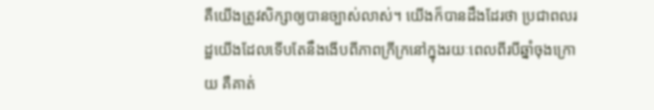គឺយើងត្រូវសិក្សាឲ្យបានច្បាស់លាស់។ យើងក៏បានដឹងដែរថា ប្រជាពលរដ្ឋយើងដែលទើបតែនឹងងើបពីភាពក្រីក្រនៅក្នុងរយៈពេលពីរបីឆ្នាំចុងក្រោយ គឺគាត់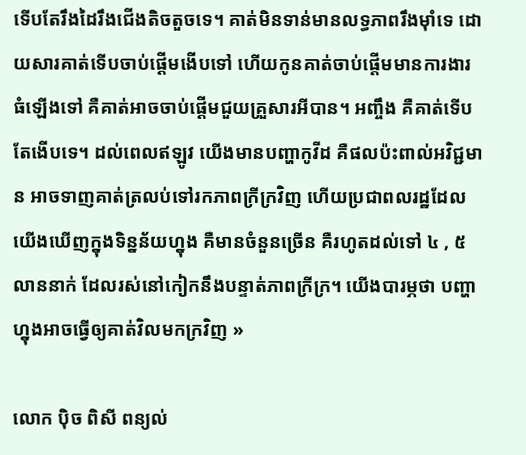ទើបតែរឹងដៃរឹងជើងតិចតួចទេ។ គាត់មិនទាន់មានលទ្ធភាពរឹងម៉ាំទេ ដោយសារគាត់ទើបចាប់ផ្តើមងើបទៅ ហើយកូនគាត់ចាប់ផ្តើមមានការងារ ធំឡើងទៅ គឺគាត់អាចចាប់ផ្តើមជួយគ្រួសារអីបាន។ អញ្ចឹង គឺគាត់ទើបតែងើបទេ។ ដល់ពេលឥឡូវ យើងមានបញ្ហាកូវីដ គឺផលប៉ះពាល់អវិជ្ជមាន អាចទាញគាត់ត្រលប់ទៅរកភាពក្រីក្រវិញ ហើយប្រជាពលរដ្ឋដែលយើងឃើញក្នុងទិន្នន័យហ្នុង គឺមានចំនួនច្រើន គឺរហូតដល់ទៅ ៤ , ៥ លាននាក់ ដែលរស់នៅកៀកនឹងបន្ទាត់ភាពក្រីក្រ។ យើងបារម្ភថា បញ្ហាហ្នុងអាចធ្វើឲ្យគាត់វិលមកក្រវិញ »

លោក ប៉ិច ពិសី ពន្យល់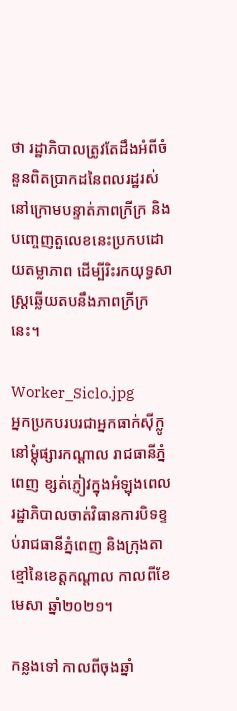ថា រដ្ឋាភិបាលត្រូវតែដឹងអំពីចំនួនពិតប្រាកដនៃពលរដ្ឋរស់នៅក្រោមបន្ទាត់ភាពក្រីក្រ និងបញ្ចេញតួលេខនេះប្រកបដោយតម្លាភាព ដើម្បីរិះរកយុទ្ធសាស្ត្រឆ្លើយតបនឹងភាពក្រីក្រនេះ។

Worker_Siclo.jpg
អ្នកប្រកបរបរជាអ្នកធាក់ស៊ីក្លូនៅម្តុំផ្សារកណ្តាល រាជធានីភ្នំពេញ ខ្សត់ភ្ញៀវក្នុងអំឡុងពេលរដ្ឋាភិបាលចាត់វិធានការបិទខ្ទប់រាជធានីភ្នំពេញ និងក្រុងតាខ្មៅនៃខេត្តកណ្តាល កាលពីខែមេសា ឆ្នាំ២០២១។

កន្លងទៅ កាលពីចុងឆ្នាំ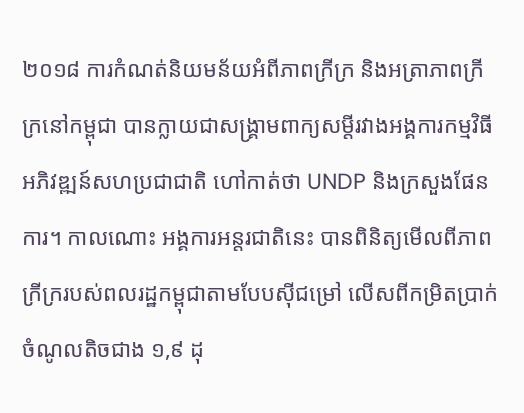២០១៨ ការកំណត់និយមន័យអំពីភាពក្រីក្រ និងអត្រាភាពក្រីក្រនៅកម្ពុជា បានក្លាយជាសង្គ្រាមពាក្យសម្តីរវាងអង្គការកម្មវិធីអភិវឌ្ឍន៍សហប្រជាជាតិ ហៅកាត់ថា UNDP និងក្រសួងផែនការ។ កាលណោះ អង្គការអន្តរជាតិនេះ បានពិនិត្យមើលពីភាពក្រីក្ររបស់ពលរដ្ឋកម្ពុជាតាមបែបស៊ីជម្រៅ លើសពីកម្រិតប្រាក់ចំណូលតិចជាង ១,៩ ដុ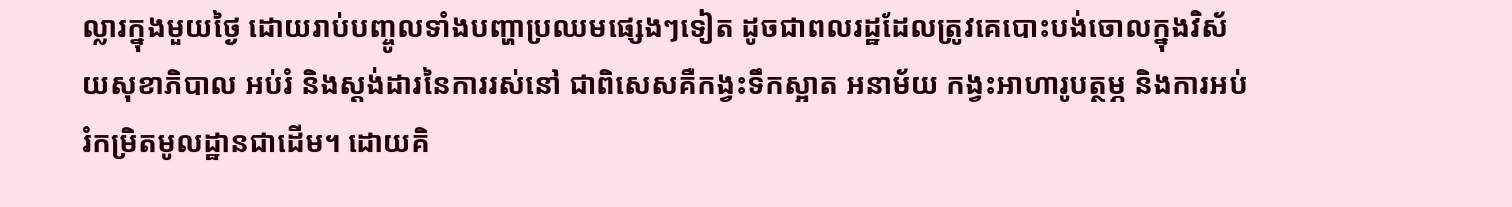ល្លារក្នុងមួយថ្ងៃ ដោយរាប់បញ្ចូលទាំងបញ្ហាប្រឈមផ្សេងៗទៀត ដូចជាពលរដ្ឋដែលត្រូវគេបោះបង់ចោលក្នុងវិស័យសុខាភិបាល អប់រំ និងស្តង់ដារនៃការរស់នៅ ជាពិសេសគឺកង្វះទឹកស្អាត អនាម័យ កង្វះអាហារូបត្ថម្ភ និងការអប់រំកម្រិតមូលដ្ឋានជាដើម។ ដោយគិ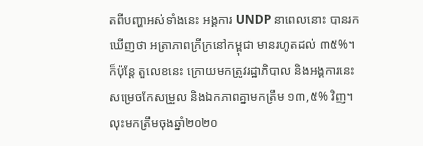តពីបញ្ហាអស់ទាំងនេះ អង្គការ UNDP នាពេលនោះ បានរកឃើញថា អត្រាភាពក្រីក្រនៅកម្ពុជា មានរហូតដល់ ៣៥%។ ក៏ប៉ុន្តែ តួលេខនេះ ក្រោយមកត្រូវរដ្ឋាភិបាល និងអង្គការនេះ សម្រេចកែសម្រួល និងឯកភាពគ្នាមកត្រឹម ១៣,៥% វិញ។ លុះមកត្រឹមចុងឆ្នាំ២០២០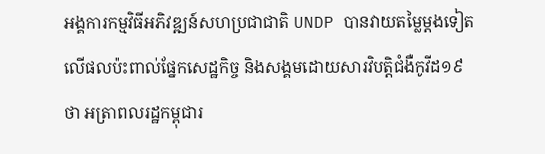អង្គការកម្មវិធីអភិវឌ្ឍន៍សហប្រជាជាតិ UNDP បានវាយតម្លៃម្តងទៀតលើផលប៉ះពាល់ផ្នែកសេដ្ឋកិច្ច និងសង្គមដោយសារវិបត្តិជំងឺកូវីដ១៩ ថា អត្រាពលរដ្ឋកម្ពុជារ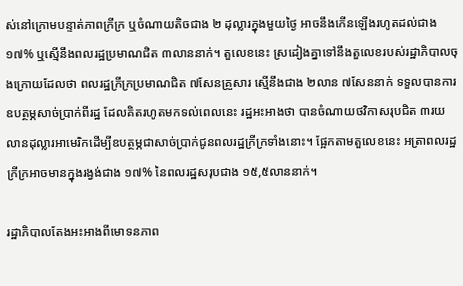ស់នៅក្រោមបន្ទាត់ភាពក្រីក្រ ឬចំណាយតិចជាង ២ ដុល្លារក្នុងមួយថ្ងៃ អាចនឹងកើនឡើងរហូតដល់ជាង ១៧% ឬស្មើនឹងពលរដ្ឋប្រមាណជិត ៣លាននាក់។ តួលេខនេះ ស្រដៀងគ្នាទៅនឹងតួលេខរបស់រដ្ឋាភិបាលចុងក្រោយដែលថា ពលរដ្ឋក្រីក្រប្រមាណជិត ៧សែនគ្រួសារ ស្មើនឹងជាង ២លាន ៧សែននាក់ ទទួលបានការឧបត្ថម្ភសាច់ប្រាក់ពីរដ្ឋ ដែលគិតរហូតមកទល់ពេលនេះ រដ្ឋអះអាងថា បានចំណាយថវិកាសរុបជិត ៣រយលានដុល្លារអាមេរិកដើម្បីឧបត្ថម្ភជាសាច់ប្រាក់ជូនពលរដ្ឋក្រីក្រទាំងនោះ។ ផ្អែកតាមតួលេខនេះ អត្រាពលរដ្ឋក្រីក្រអាចមានក្នុងរង្វង់ជាង ១៧% នៃពលរដ្ឋសរុបជាង ១៥,៥លាននាក់។

រដ្ឋាភិបាលតែងអះអាងពីមោទនភាព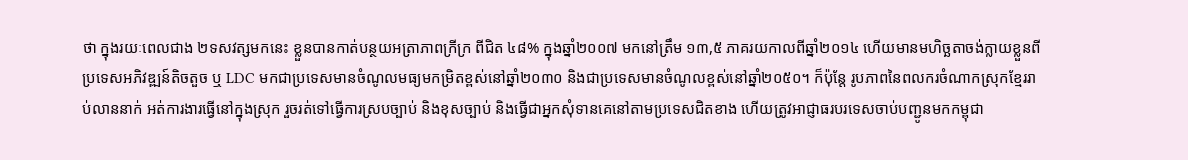ថា ក្នុងរយៈពេលជាង ២ទសវត្សមកនេះ ខ្លួនបានកាត់បន្ថយអត្រាភាពក្រីក្រ ពីជិត ៤៨% ក្នុងឆ្នាំ២០០៧ មកនៅត្រឹម ១៣,៥ ភាគរយកាលពីឆ្នាំ២០១៤ ហើយមានមហិច្ឆតាចង់ក្លាយខ្លួនពីប្រទេសអភិវឌ្ឍន៍តិចតួច ឬ LDC មកជាប្រទេសមានចំណូលមធ្យមកម្រិតខ្ពស់នៅឆ្នាំ២០៣០ និងជាប្រទេសមានចំណូលខ្ពស់នៅឆ្នាំ២០៥០។ ក៏ប៉ុន្តែ រូបភាពនៃពលករចំណាកស្រុកខ្មែររាប់លាននាក់ អត់ការងារធ្វើនៅក្នុងស្រុក រួចរត់ទៅធ្វើការស្របច្បាប់ និងខុសច្បាប់ និងធ្វើជាអ្នកសុំទានគេនៅតាមប្រទេសជិតខាង ហើយត្រូវអាជ្ញាធរបរទេសចាប់បញ្ជូនមកកម្ពុជា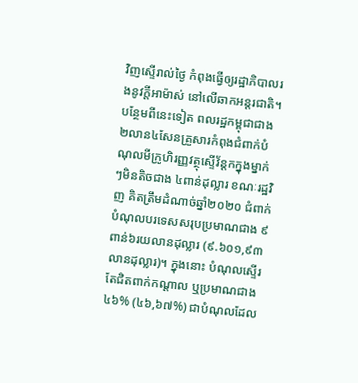វិញស្ទើរាល់ថ្ងៃ កំពុងធ្វើឲ្យរដ្ឋាភិបាលរងនូវក្តីអាម៉ាស់ នៅលើឆាកអន្តរជាតិ។ បន្ថែមពីនេះទៀត ពលរដ្ឋកម្ពុជាជាង ២លាន៤សែនគ្រួសារកំពុងជំពាក់បំណុលមីក្រូហិរញ្ញវត្ថុស្ទើវ័ន្តកក្នុងម្នាក់ៗមិនតិចជាង ៤ពាន់ដុល្លារ ខណៈរដ្ឋវិញ គិតត្រឹមដំណាច់ឆ្នាំ២០២០ ជំពាក់បំណុលបរទេសសរុបប្រមាណជាង ៩ពាន់៦រយលានដុល្លារ (៩.៦០១,៩៣ លានដុល្លារ)។ ក្នុងនោះ បំណុលស្ទើរតែជិតពាក់កណ្តាល ឬប្រមាណជាង ៤៦% (៤៦,៦៧%) ជាបំណុលដែល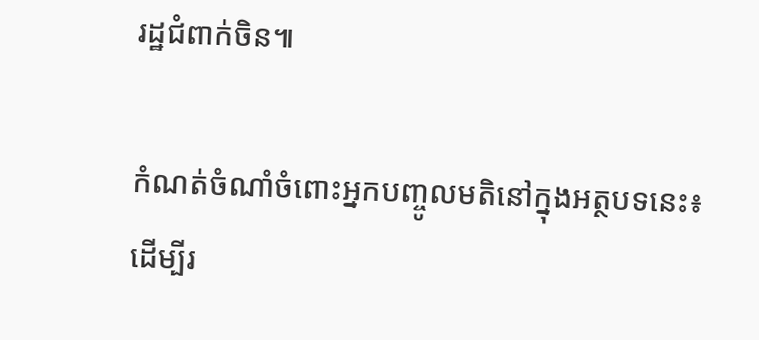រដ្ឋជំពាក់ចិន៕

កំណត់ចំណាំចំពោះអ្នកបញ្ចូលមតិនៅក្នុងអត្ថបទនេះ៖ ដើម្បីរ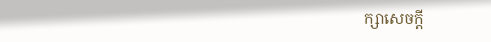ក្សាសេចក្ដី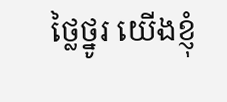ថ្លៃថ្នូរ យើងខ្ញុំ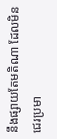នឹងផ្សាយតែមតិណា ដែលមិនជេរប្រមា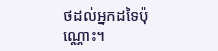ថដល់អ្នកដទៃប៉ុណ្ណោះ។